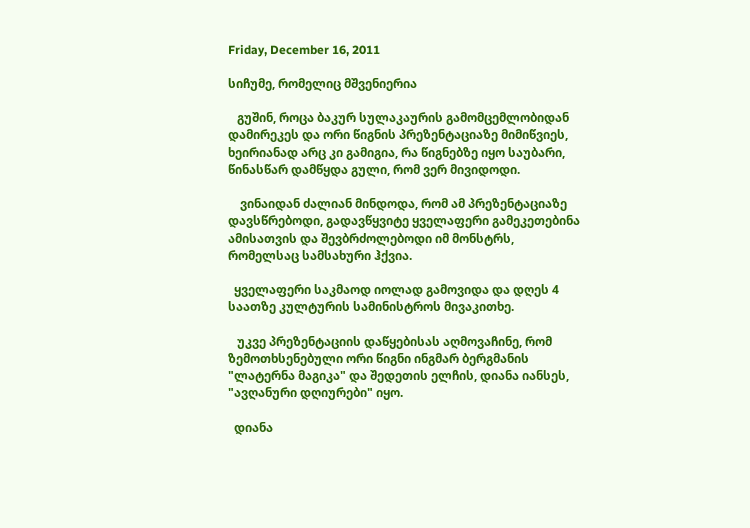Friday, December 16, 2011

სიჩუმე, რომელიც მშვენიერია

   გუშინ, როცა ბაკურ სულაკაურის გამომცემლობიდან დამირეკეს და ორი წიგნის პრეზენტაციაზე მიმიწვიეს, ხეირიანად არც კი გამიგია, რა წიგნებზე იყო საუბარი, წინასწარ დამწყდა გული, რომ ვერ მივიდოდი.

    ვინაიდან ძალიან მინდოდა, რომ ამ პრეზენტაციაზე დავსწრებოდი, გადავწყვიტე ყველაფერი გამეკეთებინა ამისათვის და შევბრძოლებოდი იმ მონსტრს, რომელსაც სამსახური ჰქვია.

  ყველაფერი საკმაოდ იოლად გამოვიდა და დღეს 4 საათზე კულტურის სამინისტროს მივაკითხე.

   უკვე პრეზენტაციის დაწყებისას აღმოვაჩინე, რომ ზემოთხსენებული ორი წიგნი ინგმარ ბერგმანის "ლატერნა მაგიკა" და შედეთის ელჩის, დიანა იანსეს, "ავღანური დღიურები" იყო.

  დიანა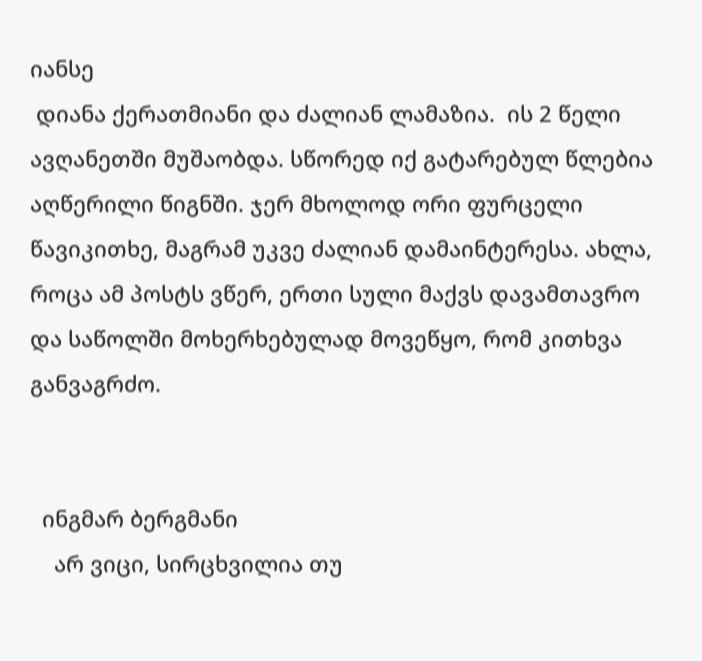იანსე
 დიანა ქერათმიანი და ძალიან ლამაზია.  ის 2 წელი ავღანეთში მუშაობდა. სწორედ იქ გატარებულ წლებია აღწერილი წიგნში. ჯერ მხოლოდ ორი ფურცელი წავიკითხე, მაგრამ უკვე ძალიან დამაინტერესა. ახლა, როცა ამ პოსტს ვწერ, ერთი სული მაქვს დავამთავრო და საწოლში მოხერხებულად მოვეწყო, რომ კითხვა განვაგრძო.


  ინგმარ ბერგმანი
    არ ვიცი, სირცხვილია თუ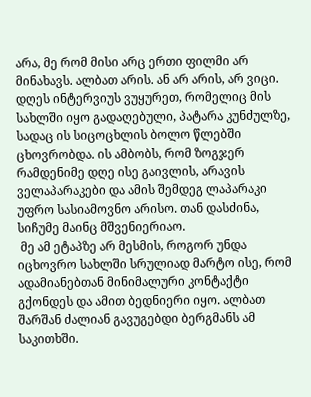არა, მე რომ მისი არც ერთი ფილმი არ მინახავს. ალბათ არის. ან არ არის, არ ვიცი. დღეს ინტერვიუს ვუყურეთ, რომელიც მის სახლში იყო გადაღებული, პატარა კუნძულზე, სადაც ის სიცოცხლის ბოლო წლებში ცხოვრობდა. ის ამბობს, რომ ზოგჯერ რამდენიმე დღე ისე გაივლის, არავის ველაპარაკები და ამის შემდეგ ლაპარაკი უფრო სასიამოვნო არისო. თან დასძინა, სიჩუმე მაინც მშვენიერიაო.
 მე ამ ეტაპზე არ მესმის, როგორ უნდა იცხოვრო სახლში სრულიად მარტო ისე, რომ ადამიანებთან მინიმალური კონტაქტი გქონდეს და ამით ბედნიერი იყო. ალბათ შარშან ძალიან გავუგებდი ბერგმანს ამ საკითხში.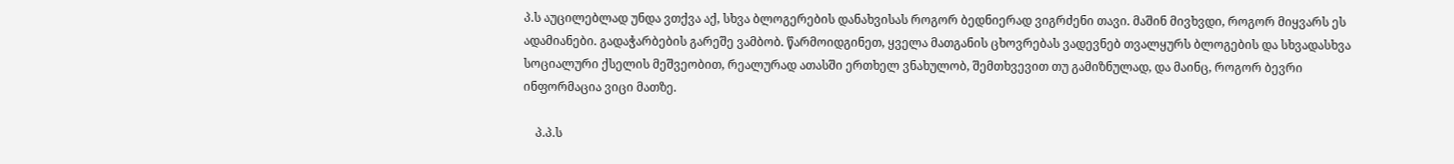პ.ს აუცილებლად უნდა ვთქვა აქ, სხვა ბლოგერების დანახვისას როგორ ბედნიერად ვიგრძენი თავი. მაშინ მივხვდი, როგორ მიყვარს ეს ადამიანები. გადაჭარბების გარეშე ვამბობ. წარმოიდგინეთ, ყველა მათგანის ცხოვრებას ვადევნებ თვალყურს ბლოგების და სხვადასხვა სოციალური ქსელის მეშვეობით, რეალურად ათასში ერთხელ ვნახულობ, შემთხვევით თუ გამიზნულად, და მაინც, როგორ ბევრი ინფორმაცია ვიცი მათზე.

    პ.პ.ს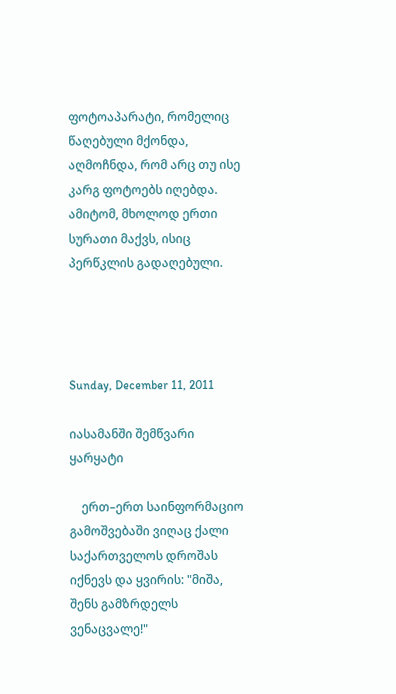ფოტოაპარატი, რომელიც წაღებული მქონდა, აღმოჩნდა, რომ არც თუ ისე კარგ ფოტოებს იღებდა. ამიტომ, მხოლოდ ერთი სურათი მაქვს, ისიც პერწკლის გადაღებული.




Sunday, December 11, 2011

იასამანში შემწვარი ყარყატი

    ერთ–ერთ საინფორმაციო გამოშვებაში ვიღაც ქალი საქართველოს დროშას იქნევს და ყვირის: "მიშა, შენს გამზრდელს ვენაცვალე!"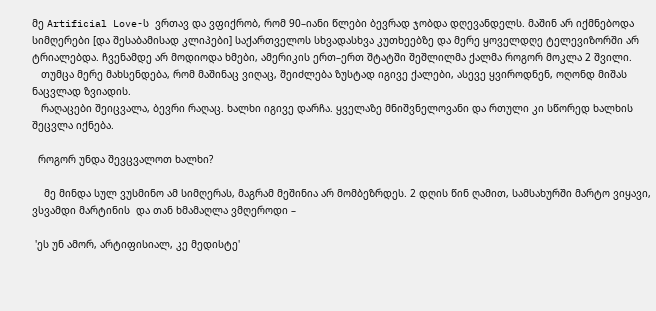მე Artificial Love-ს  ვრთავ და ვფიქრობ, რომ 90–იანი წლები ბევრად ჯობდა დღევანდელს. მაშინ არ იქმნებოდა სიმღერები [და შესაბამისად კლიპები] საქართველოს სხვადასხვა კუთხეებზე და მერე ყოველდღე ტელევიზორში არ ტრიალებდა. ჩვენამდე არ მოდიოდა ხმები, ამერიკის ერთ–ერთ შტატში შეშლილმა ქალმა როგორ მოკლა 2 შვილი.
   თუმცა მერე მახსენდება, რომ მაშინაც ვიღაც, შეიძლება ზუსტად იგივე ქალები, ასევე ყვიროდნენ, ოღონდ მიშას ნაცვლად ზვიადის.
   რაღაცები შეიცვალა, ბევრი რაღაც. ხალხი იგივე დარჩა. ყველაზე მნიშვნელოვანი და რთული კი სწორედ ხალხის შეცვლა იქნება.

  როგორ უნდა შევცვალოთ ხალხი?

    მე მინდა სულ ვუსმინო ამ სიმღერას, მაგრამ მეშინია არ მომბეზრდეს. 2 დღის წინ ღამით, სამსახურში მარტო ვიყავი, ვსვამდი მარტინის  და თან ხმამაღლა ვმღეროდი –

 'ეს უნ ამორ, არტიფისიალ, კე მედისტე'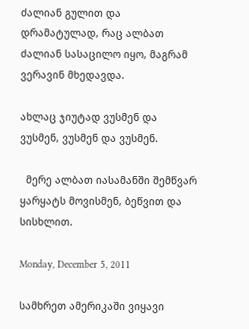ძალიან გულით და დრამატულად, რაც ალბათ ძალიან სასაცილო იყო, მაგრამ ვერავინ მხედავდა.

ახლაც ჯიუტად ვუსმენ და ვუსმენ, ვუსმენ და ვუსმენ.

  მერე ალბათ იასამანში შემწვარ ყარყატს მოვისმენ, ბეწვით და სისხლით.

Monday, December 5, 2011

სამხრეთ ამერიკაში ვიყავი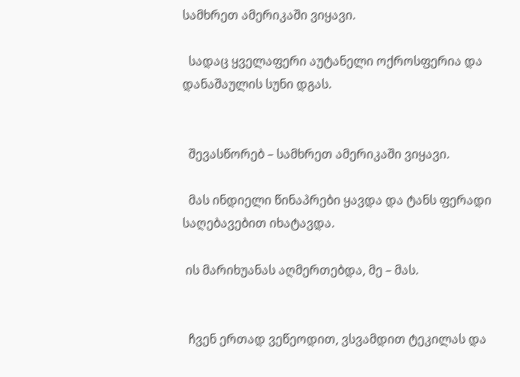სამხრეთ ამერიკაში ვიყავი.

  სადაც ყველაფერი აუტანელი ოქროსფერია და დანაშაულის სუნი დგას.


  შევასწორებ – სამხრეთ ამერიკაში ვიყავი.

  მას ინდიელი წინაპრები ყავდა და ტანს ფერადი საღებავებით იხატავდა.

 ის მარიხუანას აღმერთებდა, მე – მას.


  ჩვენ ერთად ვეწეოდით, ვსვამდით ტეკილას და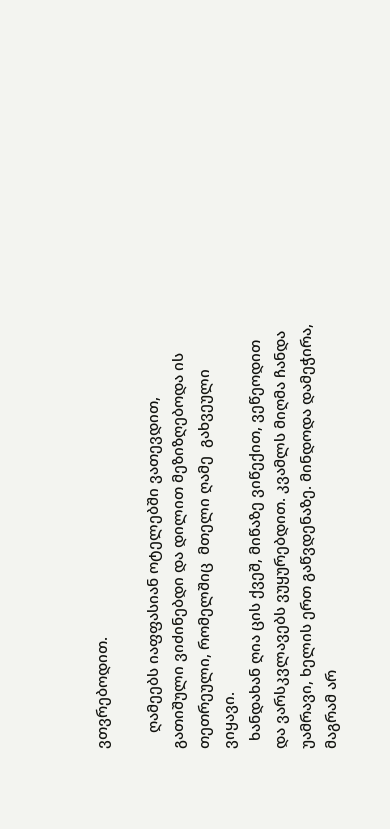ვთვრებოდით.

    ღამეებს იაფფასიან ოტელებში ვათევდით, გათიშული ვიძინებდი და დილით მეზიზღებოდა ის თეთრეული, რომელშიც  მთელი ღამე  გახვეული ვიყავი.
  ხანდახან ღია ცის ქვეშ, მიწაზე ვიწექით, ვეწეოდით და ვარსკვლავებს ვუყურებდით. კვამლს მიღმა ჩანდა უამრავი, ხელის ერთ გაწვდენაზე. მინდოდა დამეჭირა, მაგრამ არ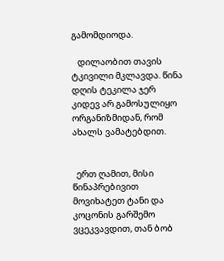გამომდიოდა.

   დილაობით თავის ტკივილი მკლავდა. წინა დღის ტეკილა ჯერ კიდევ არ გამოსულიყო ორგანიზმიდან, რომ ახალს ვამატებდით.


  ერთ ღამით, მისი წინაპრებივით მოვიხატეთ ტანი და კოცონის გარშემო ვცეკვავდით, თან ბობ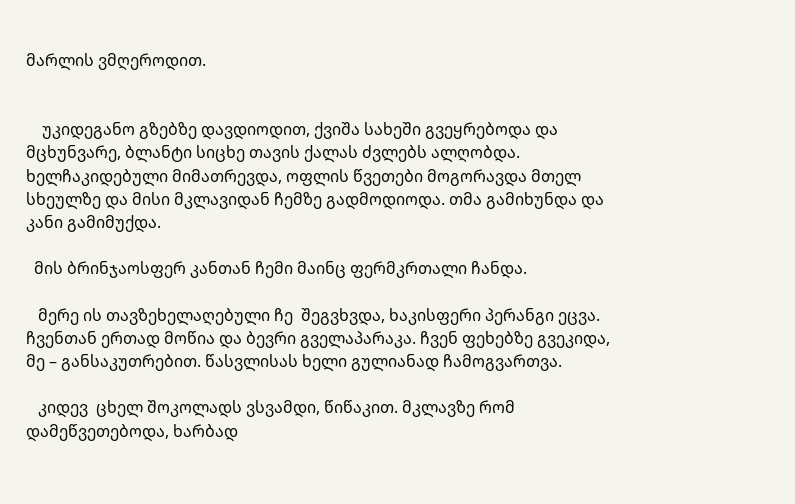მარლის ვმღეროდით.


    უკიდეგანო გზებზე დავდიოდით, ქვიშა სახეში გვეყრებოდა და მცხუნვარე, ბლანტი სიცხე თავის ქალას ძვლებს ალღობდა.  ხელჩაკიდებული მიმათრევდა, ოფლის წვეთები მოგორავდა მთელ სხეულზე და მისი მკლავიდან ჩემზე გადმოდიოდა. თმა გამიხუნდა და კანი გამიმუქდა.

  მის ბრინჯაოსფერ კანთან ჩემი მაინც ფერმკრთალი ჩანდა.

   მერე ის თავზეხელაღებული ჩე  შეგვხვდა, ხაკისფერი პერანგი ეცვა. ჩვენთან ერთად მოწია და ბევრი გველაპარაკა. ჩვენ ფეხებზე გვეკიდა, მე – განსაკუთრებით. წასვლისას ხელი გულიანად ჩამოგვართვა.

   კიდევ  ცხელ შოკოლადს ვსვამდი, წიწაკით. მკლავზე რომ დამეწვეთებოდა, ხარბად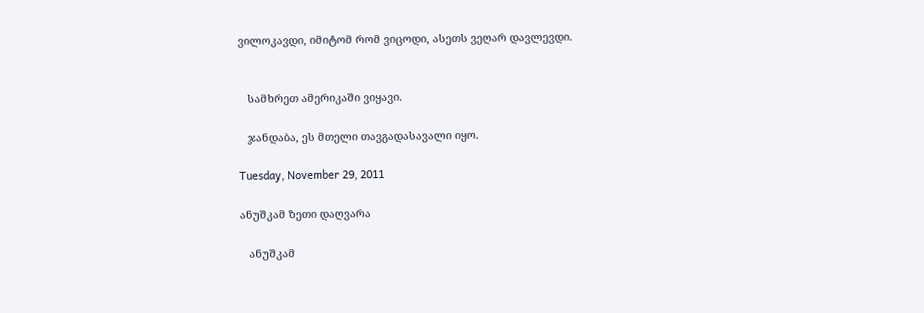ვილოკავდი, იმიტომ რომ ვიცოდი, ასეთს ვეღარ დავლევდი.


   სამხრეთ ამერიკაში ვიყავი.

   ჯანდაბა, ეს მთელი თავგადასავალი იყო.

Tuesday, November 29, 2011

ანუშკამ ზეთი დაღვარა

   ანუშკამ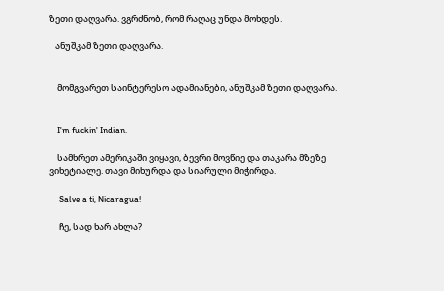ზეთი დაღვარა. ვგრძნობ, რომ რაღაც უნდა მოხდეს.

   ანუშკამ ზეთი დაღვარა.


    მომგვარეთ საინტერესო ადამიანები, ანუშკამ ზეთი დაღვარა.


    I'm fuckin' Indian.

    სამხრეთ ამერიკაში ვიყავი, ბევრი მოვწიე და თაკარა მზეზე ვიხეტიალე. თავი მიხურდა და სიარული მიჭირდა.

     Salve a ti, Nicaragua!

     ჩე, სად ხარ ახლა?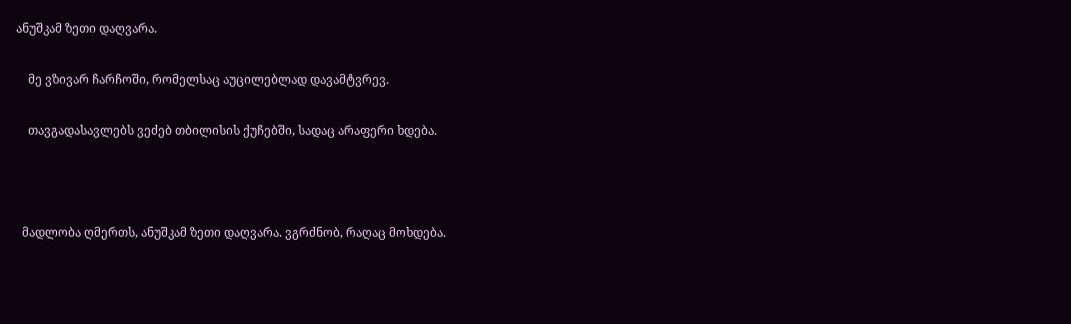ანუშკამ ზეთი დაღვარა.

    მე ვზივარ ჩარჩოში, რომელსაც აუცილებლად დავამტვრევ.

    თავგადასავლებს ვეძებ თბილისის ქუჩებში, სადაც არაფერი ხდება.



  მადლობა ღმერთს, ანუშკამ ზეთი დაღვარა. ვგრძნობ, რაღაც მოხდება.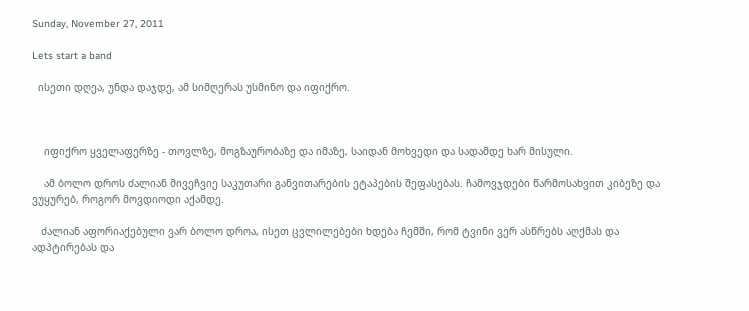Sunday, November 27, 2011

Lets start a band

  ისეთი დღეა, უნდა დაჯდე, ამ სიმღერას უსმინო და იფიქრო.



    იფიქრო ყველაფერზე - თოვლზე, მოგზაურობაზე და იმაზე, საიდან მოხვედი და სადამდე ხარ მისული.

    ამ ბოლო დროს ძალიან მივეჩვიე საკუთარი განვითარების ეტაპების შეფასებას. ჩამოვჯდები წარმოსახვით კიბეზე და ვუყურებ, როგორ მოვდიოდი აქამდე.

   ძალიან აფორიაქებული ვარ ბოლო დროა, ისეთ ცვლილებები ხდება ჩემში, რომ ტვინი ვერ ასწრებს აღქმას და ადპტირებას და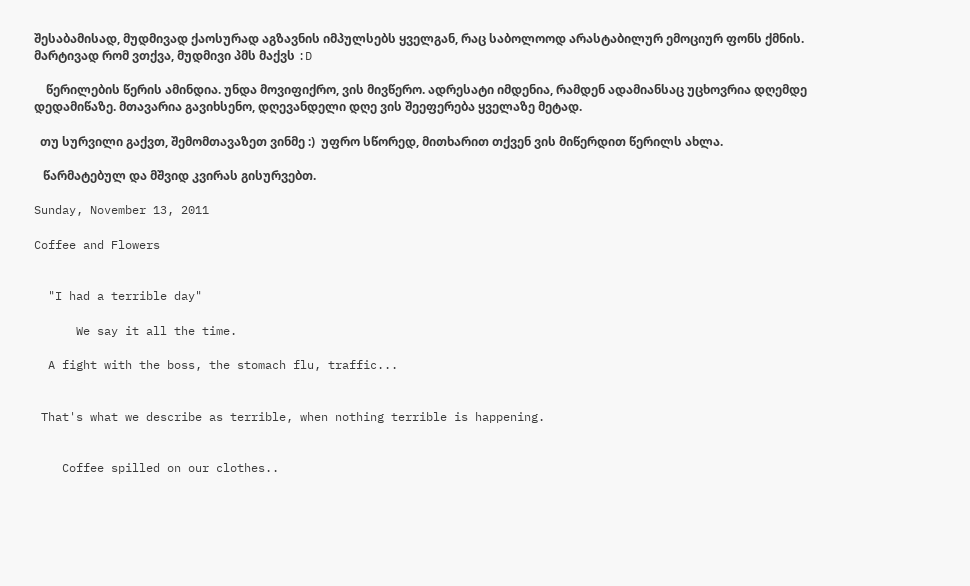შესაბამისად, მუდმივად ქაოსურად აგზავნის იმპულსებს ყველგან, რაც საბოლოოდ არასტაბილურ ემოციურ ფონს ქმნის. მარტივად რომ ვთქვა, მუდმივი პმს მაქვს :D

    წერილების წერის ამინდია. უნდა მოვიფიქრო, ვის მივწერო. ადრესატი იმდენია, რამდენ ადამიანსაც უცხოვრია დღემდე დედამიწაზე. მთავარია გავიხსენო, დღევანდელი დღე ვის შეეფერება ყველაზე მეტად.

  თუ სურვილი გაქვთ, შემომთავაზეთ ვინმე :)  უფრო სწორედ, მითხარით თქვენ ვის მიწერდით წერილს ახლა.

   წარმატებულ და მშვიდ კვირას გისურვებთ.

Sunday, November 13, 2011

Coffee and Flowers


  "I had a terrible day"

      We say it all the time.

  A fight with the boss, the stomach flu, traffic...


 That's what we describe as terrible, when nothing terrible is happening.


    Coffee spilled on our clothes..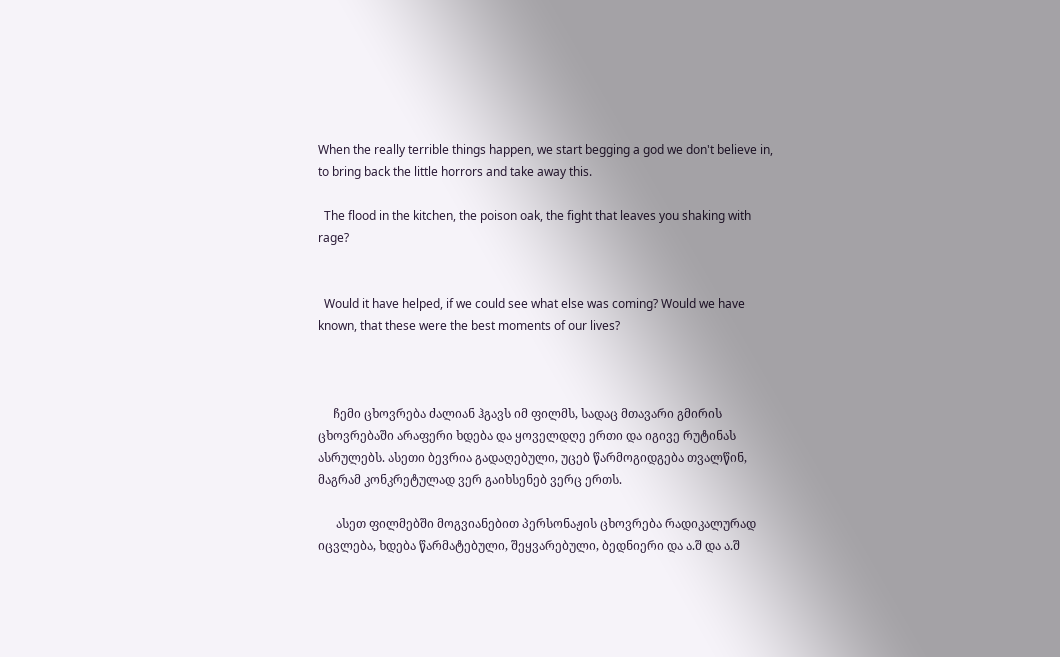When the really terrible things happen, we start begging a god we don't believe in, to bring back the little horrors and take away this.

  The flood in the kitchen, the poison oak, the fight that leaves you shaking with rage?


  Would it have helped, if we could see what else was coming? Would we have known, that these were the best moments of our lives?



     ჩემი ცხოვრება ძალიან ჰგავს იმ ფილმს, სადაც მთავარი გმირის ცხოვრებაში არაფერი ხდება და ყოველდღე ერთი და იგივე რუტინას ასრულებს. ასეთი ბევრია გადაღებული, უცებ წარმოგიდგება თვალწინ, მაგრამ კონკრეტულად ვერ გაიხსენებ ვერც ერთს.

      ასეთ ფილმებში მოგვიანებით პერსონაჟის ცხოვრება რადიკალურად იცვლება, ხდება წარმატებული, შეყვარებული, ბედნიერი და ა.შ და ა.შ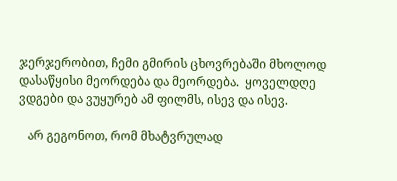ჯერჯერობით, ჩემი გმირის ცხოვრებაში მხოლოდ დასაწყისი მეორდება და მეორდება.  ყოველდღე ვდგები და ვუყურებ ამ ფილმს, ისევ და ისევ.

   არ გეგონოთ, რომ მხატვრულად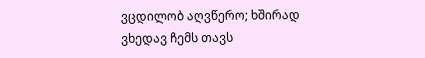ვცდილობ აღვწერო; ხშირად ვხედავ ჩემს თავს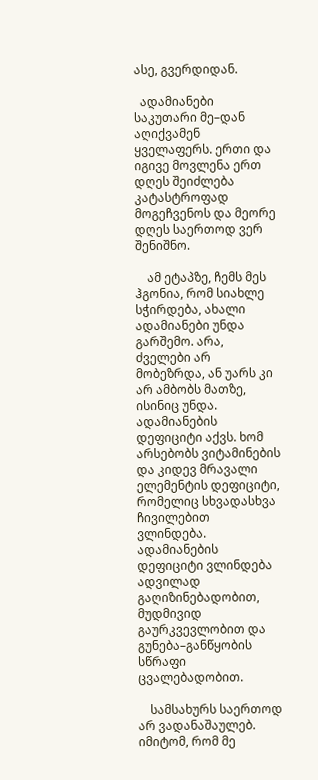ასე, გვერდიდან.

  ადამიანები საკუთარი მე–დან აღიქვამენ ყველაფერს. ერთი და იგივე მოვლენა ერთ დღეს შეიძლება კატასტროფად მოგეჩვენოს და მეორე დღეს საერთოდ ვერ შენიშნო.

    ამ ეტაპზე, ჩემს მეს ჰგონია, რომ სიახლე სჭირდება, ახალი ადამიანები უნდა გარშემო. არა, ძველები არ მობეზრდა, ან უარს კი არ ამბობს მათზე, ისინიც უნდა.  ადამიანების დეფიციტი აქვს. ხომ არსებობს ვიტამინების და კიდევ მრავალი ელემენტის დეფიციტი, რომელიც სხვადასხვა ჩივილებით  ვლინდება. ადამიანების დეფიციტი ვლინდება ადვილად გაღიზინებადობით, მუდმივიდ გაურკვევლობით და გუნება–განწყობის სწრაფი ცვალებადობით.

    სამსახურს საერთოდ არ ვადანაშაულებ. იმიტომ, რომ მე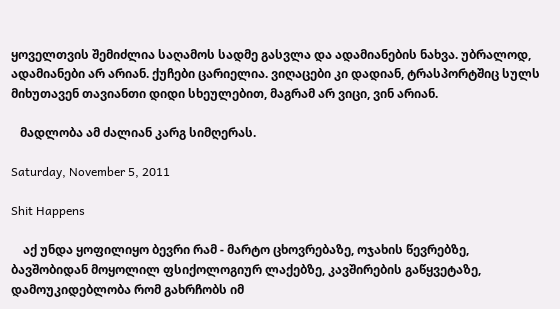ყოველთვის შემიძლია საღამოს სადმე გასვლა და ადამიანების ნახვა. უბრალოდ, ადამიანები არ არიან. ქუჩები ცარიელია. ვიღაცები კი დადიან, ტრასპორტშიც სულს მიხუთავენ თავიანთი დიდი სხეულებით, მაგრამ არ ვიცი, ვინ არიან.

   მადლობა ამ ძალიან კარგ სიმღერას.

Saturday, November 5, 2011

Shit Happens

    აქ უნდა ყოფილიყო ბევრი რამ - მარტო ცხოვრებაზე, ოჯახის წევრებზე, ბავშობიდან მოყოლილ ფსიქოლოგიურ ლაქებზე, კავშირების გაწყვეტაზე, დამოუკიდებლობა რომ გახრჩობს იმ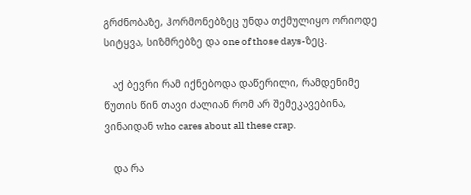გრძნობაზე, ჰორმონებზეც უნდა თქმულიყო ორიოდე სიტყვა, სიზმრებზე და one of those days-ზეც.

   აქ ბევრი რამ იქნებოდა დაწერილი, რამდენიმე წუთის წინ თავი ძალიან რომ არ შემეკავებინა, ვინაიდან who cares about all these crap.

   და რა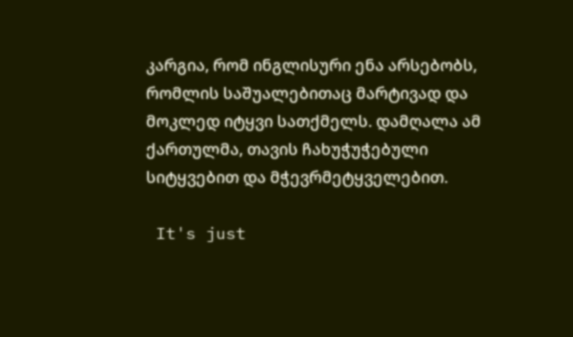კარგია, რომ ინგლისური ენა არსებობს, რომლის საშუალებითაც მარტივად და მოკლედ იტყვი სათქმელს. დამღალა ამ ქართულმა, თავის ჩახუჭუჭებული სიტყვებით და მჭევრმეტყველებით.

 It's just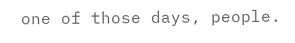one of those days, people.